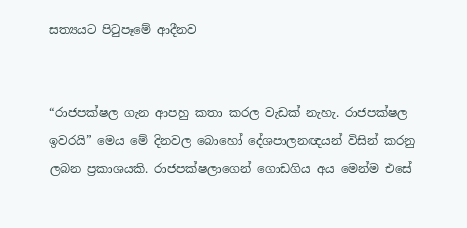සත්‍යයට පිටුපෑමේ ආදීනව


“රාජපක්ෂල ගැන ආපහු කතා කරල වැඩක් නැහැ. රාජපක්ෂල ඉවරයි” මෙය මේ දිනවල බොහෝ දේශපාලනඥයන් විසින් කරනු ලබන ප්‍රකාශයකි. රාජපක්ෂලාගෙන් ගොඩගිය අය මෙන්ම එසේ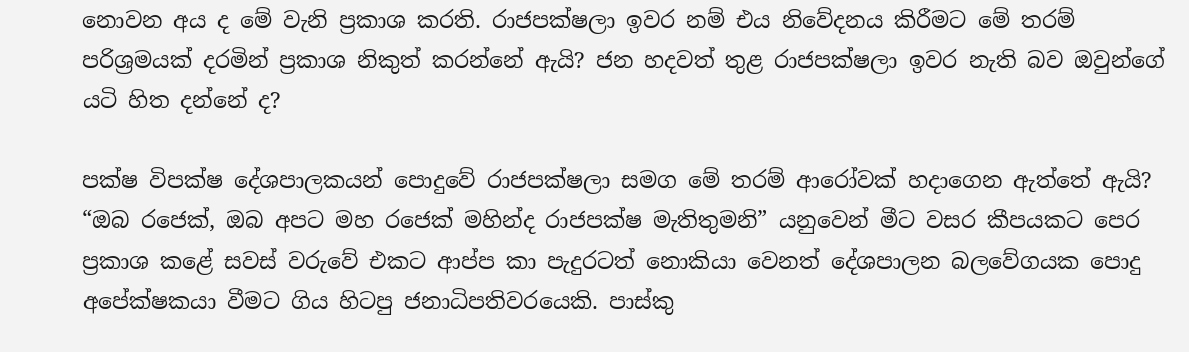නොවන අය ද මේ වැනි ප්‍රකාශ කරති. රාජපක්ෂලා ඉවර නම් එය නිවේදනය කිරීමට මේ තරම් පරිශ්‍රමයක් දරමින් ප්‍රකාශ නිකුත් කරන්නේ ඇයි? ජන හදවත් තුළ රාජපක්ෂලා ඉවර නැති බව ඔවුන්ගේ යටි හිත දන්නේ ද?

පක්ෂ විපක්ෂ දේශපාලකයන් පොදුවේ රාජපක්ෂලා සමග මේ තරම් ආරෝවක් හදාගෙන ඇත්තේ ඇයි? “ඔබ රජෙක්, ඔබ අපට මහ රජෙක් මහින්ද රාජපක්ෂ මැතිතුමනි” යනුවෙන් මීට වසර කීපයකට පෙර ප්‍රකාශ කළේ සවස් වරුවේ එකට ආප්ප කා පැදුරටත් නොකියා වෙනත් දේශපාලන බලවේගයක පොදු අපේක්ෂකයා වීමට ගිය හිටපු ජනාධිපතිවරයෙකි. පාස්කු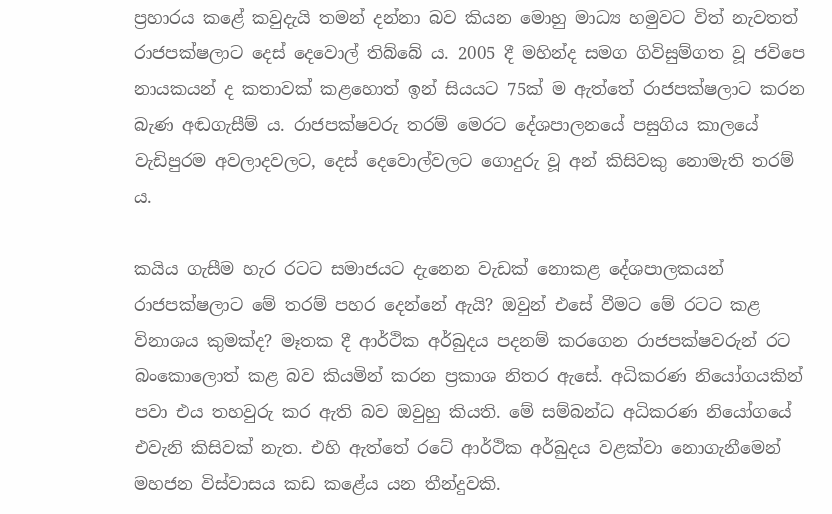ප්‍රහාරය කළේ කවුදැයි තමන් දන්නා බව කියන මොහු මාධ්‍ය හමුවට විත් නැවතත් රාජපක්ෂලාට දෙස් දෙවොල් තිබ්බේ ය. 2005 දී මහින්ද සමග ගිවිසුම්ගත වූ ජවිපෙ නායකයන් ද කතාවක් කළහොත් ඉන් සියයට 75ක් ම ඇත්තේ රාජපක්ෂලාට කරන බැණ අඬගැසීම් ය. රාජපක්ෂවරු තරම් මෙරට දේශපාලනයේ පසුගිය කාලයේ වැඩිපුරම අවලාදවලට, දෙස් දෙවොල්වලට ගොදුරු වූ අන් කිසිවකු නොමැති තරම් ය.

කයිය ගැසීම හැර රටට සමාජයට දැනෙන වැඩක් නොකළ දේශපාලකයන් රාජපක්ෂලාට මේ තරම් පහර දෙන්නේ ඇයි? ඔවුන් එසේ වීමට මේ රටට කළ විනාශය කුමක්ද? මෑතක දී ආර්ථික අර්බුදය පදනම් කරගෙන රාජපක්ෂවරුන් රට බංකොලොත් කළ බව කියමින් කරන ප්‍රකාශ නිතර ඇසේ. අධිකරණ නියෝගයකින් පවා එය තහවුරු කර ඇති බව ඔවුහු කියති. මේ සම්බන්ධ අධිකරණ නියෝගයේ එවැනි කිසිවක් නැත. එහි ඇත්තේ රටේ ආර්ථික අර්බුදය වළක්වා නොගැනීමෙන් මහජන විස්වාසය කඩ කළේය යන තීන්දුවකි.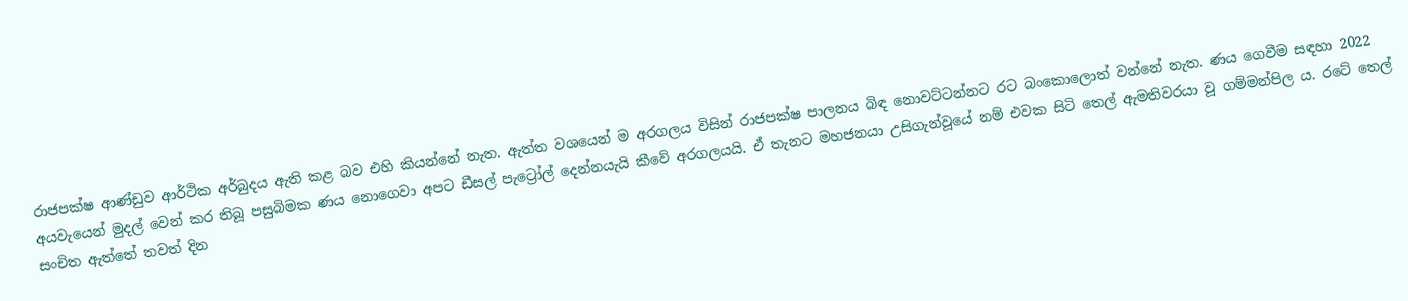රාජපක්ෂ ආණ්ඩුව ආර්ථික අර්බුදය ඇති කළ බව එහි කියන්නේ නැත. ඇත්ත වශයෙන් ම අරගලය විසින් රාජපක්ෂ පාලනය බිඳ නොවට්ටන්නට රට බංකොලොත් වන්නේ නැත. ණය ගෙවීම සඳහා 2022 අයවැයෙන් මුදල් වෙන් කර තිබූ පසුබිමක ණය නොගෙවා අපට ඩීසල් පැට්‍රෝල් දෙන්නයැයි කීවේ අරගලයයි. ඒ තැනට මහජනයා උසිගැන්වූයේ නම් එවක සිටි තෙල් ඇමතිවරයා වූ ගම්මන්පිල ය. රටේ තෙල් සංචිත ඇත්තේ තවත් දින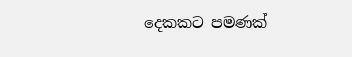දෙකකට පමණක්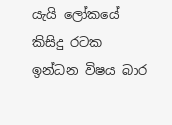යැයි ලෝකයේ කිසිදු රටක ඉන්ධන විෂය බාර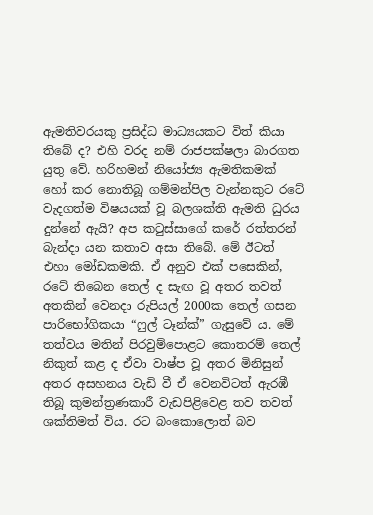ඇමතිවරයකු ප්‍රසිද්ධ මාධ්‍යයකට විත් කියා තිබේ ද? එහි වරද නම් රාජපක්ෂලා බාරගත යුතු වේ. හරිහමන් නියෝජ්‍ය ඇමතිකමක් හෝ කර නොතිබූ ගම්මන්පිල වැන්නකුට රටේ වැදගත්ම විෂයයක් වූ බලශක්ති ඇමති ධුරය දුන්නේ ඇයි? අප කටුස්සාගේ කරේ රත්තරන් බැන්දා යන කතාව අසා තිබේ. මේ ඊටත් එහා මෝඩකමකි. ඒ අනුව එක් පසෙකින්, රටේ තිබෙන තෙල් ද සැඟ වූ අතර තවත් අතකින් වෙනදා රුපියල් 2000ක තෙල් ගසන පාරිභෝගිකයා “ෆුල් ටෑන්ක්” ගැසුවේ ය. මේ තත්වය මතින් පිරවුම්පොළට කොතරම් තෙල් නිකුත් කළ ද ඒවා වාෂ්ප වූ අතර මිනිසුන් අතර අසහනය වැඩි වී ඒ වෙනවිටත් ඇරඹී තිබූ කුමන්ත්‍රණකාරී වැඩපිළිවෙළ තව තවත් ශක්තිමත් විය. රට බංකොලොත් බව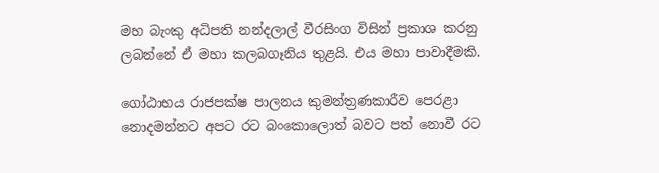මහ බැංකු අධිපති නන්දලාල් වීරසිංග විසින් ප්‍රකාශ කරනු ලබන්නේ ඒ මහා කලබගෑනිය තුළයි. එය මහා පාවාදීමකි.

ගෝඨාභය රාජපක්ෂ පාලනය කුමන්ත්‍රණකාරීව පෙරළා නොදමන්නට අපට රට බංකොලොත් බවට පත් නොවී රට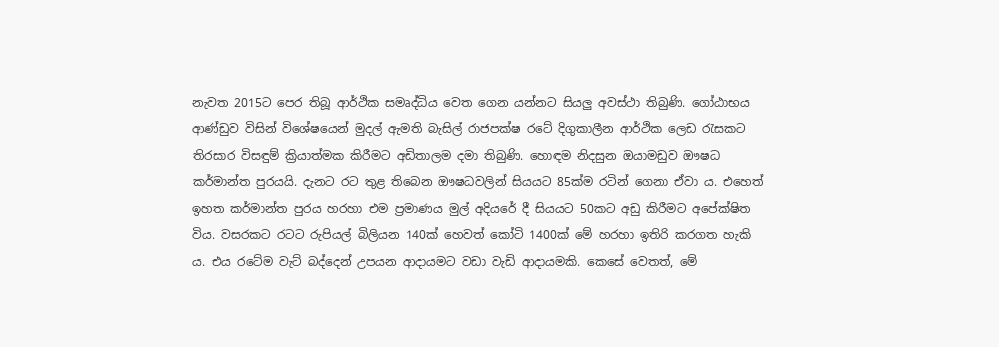නැවත 2015ට පෙර තිබූ ආර්ථික සමෘද්ධිය වෙත ගෙන යන්නට සියලු‍ අවස්ථා තිබුණි. ගෝඨාභය ආණ්ඩුව විසින් විශේෂයෙන් මුදල් ඇමති බැසිල් රාජපක්ෂ රටේ දිගුකාලීන ආර්ථික ලෙඩ රැසකට තිරසාර විසඳුම් ක්‍රියාත්මක කිරීමට අඩිතාලම දමා තිබුණි. හොඳම නිදසුන ඔයාමඩුව ඖෂධ කර්මාන්ත පුරයයි. දැනට රට තුළ තිබෙන ඖෂධවලින් සියයට 85ක්ම රටින් ගෙනා ඒවා ය. එහෙත් ඉහත කර්මාන්ත පුරය හරහා එම ප්‍රමාණය මුල් අදියරේ දී සියයට 50කට අඩු කිරීමට අපේක්ෂිත විය. වසරකට රටට රුපියල් බිලියන 140ක් හෙවත් කෝටි 1400ක් මේ හරහා ඉතිරි කරගත හැකි ය. එය රටේම වැට් බද්දෙන් උපයන ආදායමට වඩා වැඩි ආදායමකි. කෙසේ වෙතත්, මේ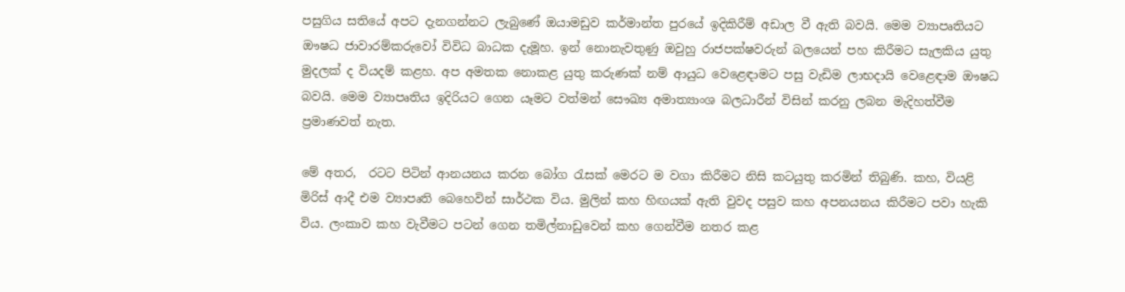පසුගිය සතියේ අපට දැනගන්නට ලැබුණේ ඔයාමඩුව කර්මාන්ත පුරයේ ඉදිකිරීම් අඩාල වී ඇති බවයි. මෙම ව්‍යාපෘතියට ඖෂධ ජාවාරම්කරුවෝ විවිධ බාධක දැමූහ. ඉන් නොනැවතුණු ඔවුහු රාජපක්ෂවරුන් බලයෙන් පහ කිරීමට සැලකිය යුතු මුදලක් ද වියදම් කළහ. අප අමතක නොකළ යුතු කරුණක් නම් ආයුධ වෙළෙඳාමට පසු වැඩිම ලාභදායි වෙළෙඳාම ඖෂධ බවයි. මෙම ව්‍යාපෘතිය ඉදිරියට ගෙන යෑමට වත්මන් සෞඛ්‍ය අමාත්‍යාංශ බලධාරීන් විසින් කරනු ලබන මැදිහත්වීම ප්‍රමාණවත් නැත.

මේ අතර,  රටට පිටින් ආනයනය කරන බෝග රැසක් මෙරට ම වගා කිරීමට නිසි කටයුතු කරමින් තිබුණි. කහ, වියළි මිරිස් ආදී එම ව්‍යාපෘති බෙහෙවින් සාර්ථක විය. මුලින් කහ හිඟයක් ඇති වුවද පසුව කහ අපනයනය කිරීමට පවා හැකි විය. ලංකාව කහ වැවීමට පටන් ගෙන තමිල්නාඩුවෙන් කහ ගෙන්වීම නතර කළ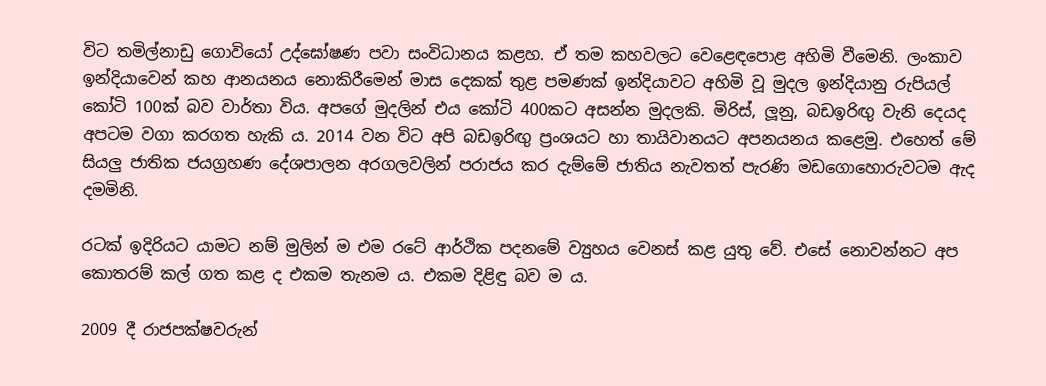විට තමිල්නාඩු ගොවියෝ උද්ඝෝෂණ පවා සංවිධානය කළහ. ඒ තම කහවලට වෙළෙඳපොළ අහිමි වීමෙනි. ලංකාව ඉන්දියාවෙන් කහ ආනයනය නොකිරීමෙන් මාස දෙකක් තුළ පමණක් ඉන්දියාවට අහිමි වූ මුදල ඉන්දියානු රුපියල් කෝටි 100ක් බව වාර්තා විය. අපගේ මුදලින් එය කෝටි 400කට අසන්න මුදලකි. මිරිස්, ලූනු, බඩඉරිඟු‍ වැනි දෙයද අපටම වගා කරගත හැකි ය. 2014 වන විට අපි බඩඉරිඟු‍ ප්‍රංශයට හා තායිවානයට අපනයනය කළෙමු. එහෙත් මේ සියලු‍ ජාතික ජයග්‍රහණ දේශපාලන අරගලවලින් පරාජය කර දැම්මේ ජාතිය නැවතත් පැරණි මඩගොහොරුවටම ඇද දමමිනි.

රටක් ඉදිරියට යාමට නම් මුලින් ම එම රටේ ආර්ථික පදනමේ ව්‍යුහය වෙනස් කළ යුතු වේ. එසේ නොවන්නට අප කොතරම් කල් ගත කළ ද එකම තැනම ය. එකම දිළිඳු බව ම ය.

2009 දී රාජපක්ෂවරුන්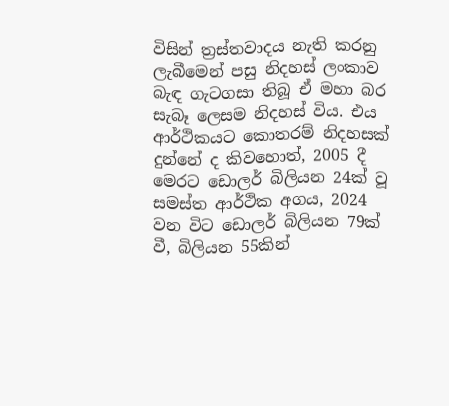විසින් ත්‍රස්තවාදය නැති කරනු ලැබීමෙන් පසු නිදහස් ලංකාව බැඳ ගැටගසා තිබූ ඒ මහා බර සැබෑ ලෙසම නිදහස් විය. එය ආර්ථිකයට කොතරම් නිදහසක් දුන්නේ ද කිවහොත්, 2005 දී මෙරට ඩොලර් බිලියන 24ක් වූ සමස්ත ආර්ථික අගය, 2024 වන විට ඩොලර් බිලියන 79ක් වී, බිලියන 55කින්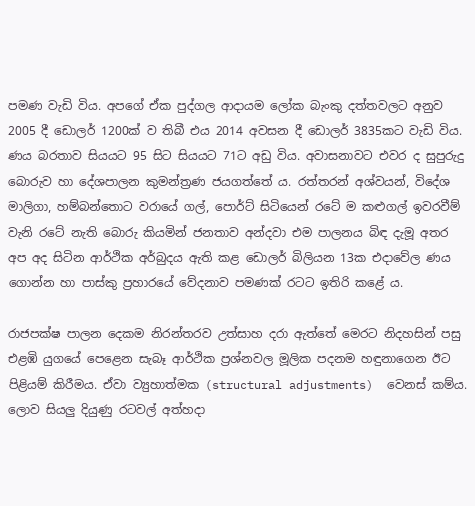පමණ වැඩි විය. අපගේ ඒක පුද්ගල ආදායම ලෝක බැංකු දත්තවලට අනුව 2005 දී ඩොලර් 1200ක් ව තිබී එය 2014 අවසන දී ඩොලර් 3835කට වැඩි විය. ණය බරතාව සියයට 95 සිට සියයට 71ට අඩු විය. අවාසනාවට එවර ද සුපුරුදු බොරුව හා දේශපාලන කුමන්ත්‍රණ ජයගත්තේ ය. රත්තරන් අශ්වයන්, විදේශ මාලිගා, හම්බන්තොට වරායේ ගල්, පොර්ට් සිටියෙන් රටේ ම කළුගල් ඉවරවීම් වැනි රටේ නැති බොරු කියමින් ජනතාව අන්දවා එම පාලනය බිඳ දැමූ අතර අප අද සිටින ආර්ථික අර්බුදය ඇති කළ ඩොලර් බිලියන 13ක එදාවේල ණය ගොන්න හා පාස්කු ප්‍රහාරයේ වේදනාව පමණක් රටට ඉතිරි කළේ ය.

රාජපක්ෂ පාලන දෙකම නිරන්තරව උත්සාහ දරා ඇත්තේ මෙරට නිදහසින් පසු එළඹි යුගයේ පෙළෙන සැබෑ ආර්ථික ප්‍රශ්නවල මූලික පදනම හඳුනාගෙන ඊට පිළියම් කිරීමය. ඒවා ව්‍යුහාත්මක (structural adjustments)  වෙනස් කම්ය. ලොව සියලු‍ දියුණු රටවල් අත්හදා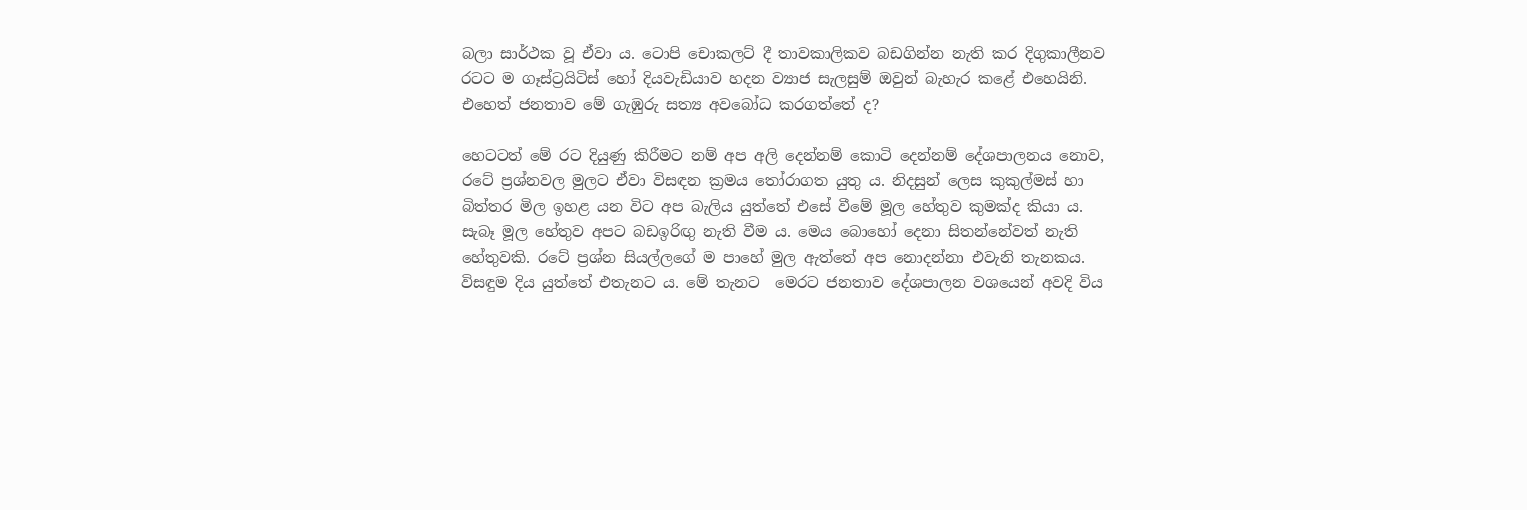බලා සාර්ථක වූ ඒවා ය. ටොපි චොකලට් දී තාවකාලිකව බඩගින්න නැති කර දිගුකාලීනව රටට ම ගෑස්ට්‍රයිටිස් හෝ දියවැඩියාව හදන ව්‍යාජ සැලසුම් ඔවුන් බැහැර කළේ එහෙයිනි. එහෙත් ජනතාව මේ ගැඹුරු සත්‍ය අවබෝධ කරගත්තේ ද?

හෙටටත් මේ රට දියුණු කිරීමට නම් අප අලි දෙන්නම් කොටි දෙන්නම් දේශපාලනය නොව, රටේ ප්‍රශ්නවල මුලට ඒවා විසඳන ක්‍රමය තෝරාගත යුතු ය. නිදසුන් ලෙස කුකුල්මස් හා බිත්තර මිල ඉහළ යන විට අප බැලිය යුත්තේ එසේ වීමේ මූල හේතුව කුමක්ද කියා ය. සැබෑ මූල හේතුව අපට බඩඉරිඟු‍ නැති වීම ය. මෙය බොහෝ දෙනා සිතන්නේවත් නැති හේතුවකි. රටේ ප්‍රශ්න සියල්ලගේ ම පාහේ මුල ඇත්තේ අප නොදන්නා එවැනි තැනකය. විසඳුම දිය යුත්තේ එතැනට ය. මේ තැනට  මෙරට ජනතාව දේශපාලන වශයෙන් අවදි විය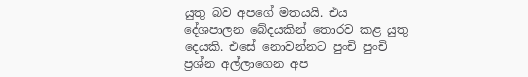යුතු බව අපගේ මතයයි. එය දේශපාලන බේදයකින් තොරව කළ යුතු දෙයකි. එසේ නොවන්නට පුංචි පුංචි ප්‍රශ්න අල්ලාගෙන අප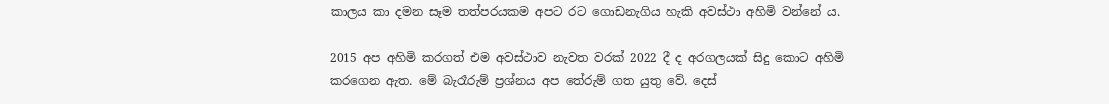කාලය කා දමන සෑම තත්පරයකම අපට රට ගොඩනැගිය හැකි අවස්ථා අහිමි වන්නේ ය.

2015 අප අහිමි කරගත් එම අවස්ථාව නැවත වරක් 2022 දී ද අරගලයක් සිදු කොට අහිමි කරගෙන ඇත. මේ බැරෑරුම් ප්‍රශ්නය අප තේරුම් ගත යුතු වේ. දෙස්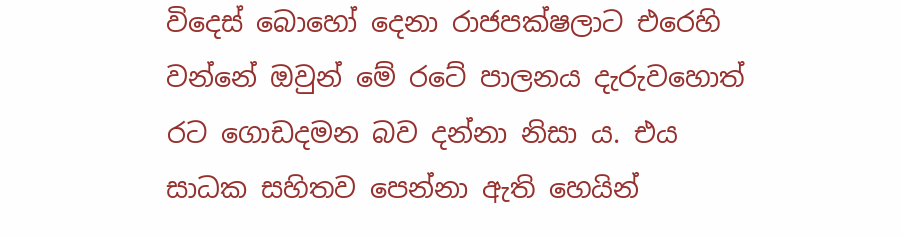විදෙස් බොහෝ දෙනා රාජපක්ෂලාට එරෙහි වන්නේ ඔවුන් මේ රටේ පාලනය දැරුවහොත් රට ගොඩදමන බව දන්නා නිසා ය. එය සාධක සහිතව පෙන්නා ඇති හෙයින්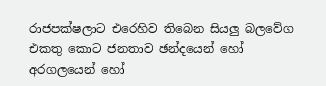රාජපක්ෂලාට එරෙහිව තිබෙන සියලු‍ බලවේග එකතු කොට ජනතාව ඡන්දයෙන් හෝ අරගලයෙන් හෝ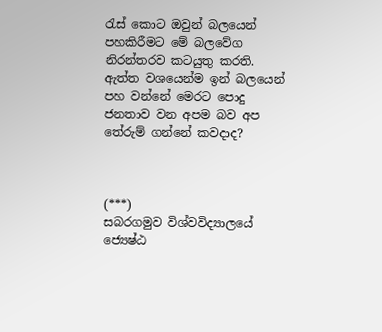රැස් කොට ඔවුන් බලයෙන් පහකිරීමට මේ බලවේග නිරන්තරව කටයුතු කරති. ඇත්ත වශයෙන්ම ඉන් බලයෙන් පහ වන්නේ මෙරට පොදු ජනතාව වන අපම බව අප තේරුම් ගන්නේ කවදාද?



(***)
සබරගමුව විශ්වවිද්‍යාලයේ
ජ්‍යෙෂ්ඨ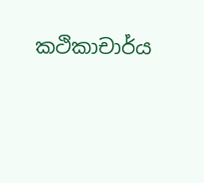කථිකාචාර්ය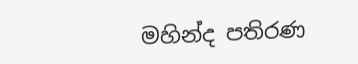මහින්ද පතිරණ